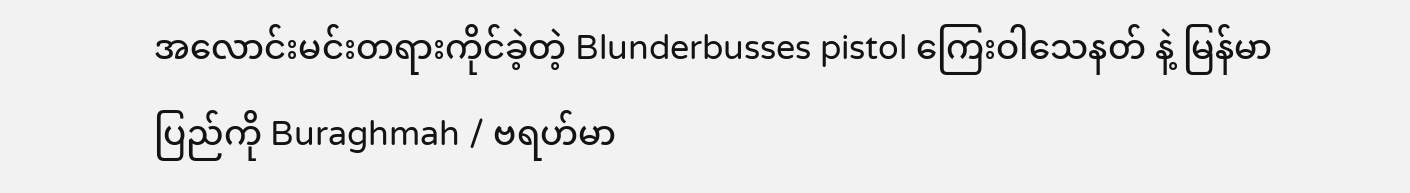အလောင်းမင်းတရားကိုင်ခဲ့တဲ့ Blunderbusses pistol ကြေးဝါသေနတ် နဲ့ မြန်မာပြည်ကို Buraghmah / ဗရဟ်မာ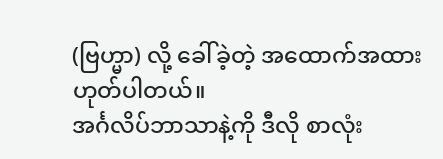(ဗြဟ္မာ) လို့ ခေါ်ခဲ့တဲ့ အထောက်အထားဟုတ်ပါတယ်။
အင်္ဂလိပ်ဘာသာနဲ့ကို ဒီလို စာလုံး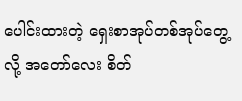ပေါင်းထားတဲ့ ရှေးစာအုပ်တစ်အုပ်တွေ့လို့ အတော်လေး စိတ်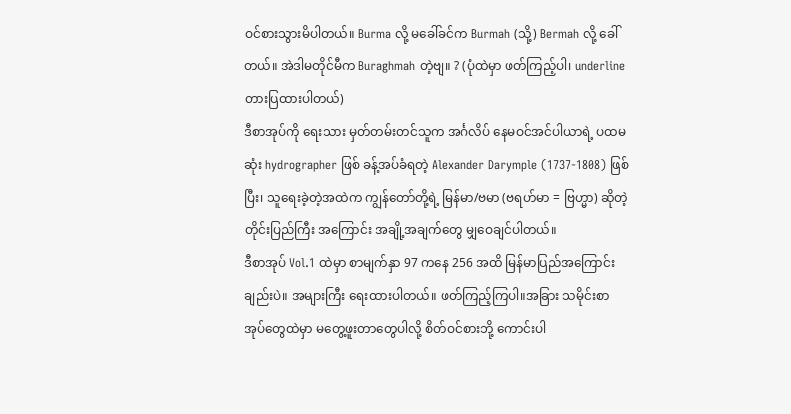ဝင်စားသွားမိပါတယ်။ Burma လို့ မခေါ်ခင်က Burmah (သို့) Bermah လို့ ခေါ်တယ်။ အဲဒါမတိုင်မီက Buraghmah တဲ့ဗျ။ ? (ပုံထဲမှာ ဖတ်ကြည့်ပါ၊ underline တားပြထားပါတယ်)
ဒီစာအုပ်ကို ရေးသား မှတ်တမ်းတင်သူက အင်္ဂလိပ် နေမဝင်အင်ပါယာရဲ့ ပထမဆုံး hydrographer ဖြစ် ခန့်အပ်ခံရတဲ့ Alexander Darymple (1737-1808) ဖြစ်ပြီး၊ သူရေးခဲ့တဲ့အထဲက ကျွန်တော်တို့ရဲ့ မြန်မာ/ဗမာ (ဗရဟ်မာ = ဗြဟ္မာ) ဆိုတဲ့ တိုင်းပြည်ကြီး အကြောင်း အချို့အချက်တွေ မျှဝေချင်ပါတယ်။
ဒီစာအုပ် Vol.1 ထဲမှာ စာမျက်နှာ 97 ကနေ 256 အထိ မြန်မာပြည်အကြောင်းချည်းပဲ။ အများကြီး ရေးထားပါတယ်။ ဖတ်ကြည့်ကြပါ။အခြား သမိုင်းစာအုပ်တွေထဲမှာ မတွေ့ဖူးတာတွေပါလို့ စိတ်ဝင်စားဘို့ ကောင်းပါ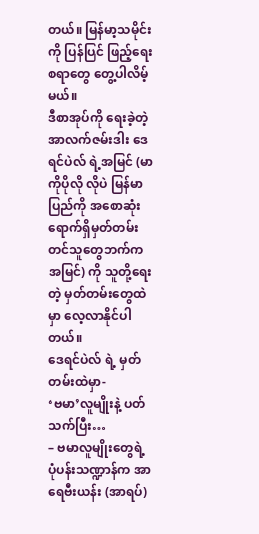တယ်။ မြန်မာ့သမိုင်းကို ပြန်ပြင် ဖြည့်ရေးစရာတွေ တွေ့ပါလိမ့်မယ်။
ဒီစာအုပ်ကို ရေးခဲ့တဲ့ အာလက်ဇမ်းဒါး ဒေရင်ပဲလ် ရဲ့အမြင် (မာကိုပိုလို လိုပဲ မြန်မာပြည်ကို အစောဆုံး ရောက်ရှိမှတ်တမ်း တင်သူတွေဘက်က အမြင်) ကို သူတို့ရေးတဲ့ မှတ်တမ်းတွေထဲမှာ လေ့လာနိုင်ပါတယ်။
ဒေရင်ပဲလ် ရဲ့ မှတ်တမ်းထဲမှာ-
‘ဗမာ’လူမျိုးနဲ့ ပတ်သက်ပြီး…
– ဗမာလူမျိုးတွေရဲ့ ပုံပန်းသဏ္ဍာန်က အာရေဗီးယန်း (အာရပ်)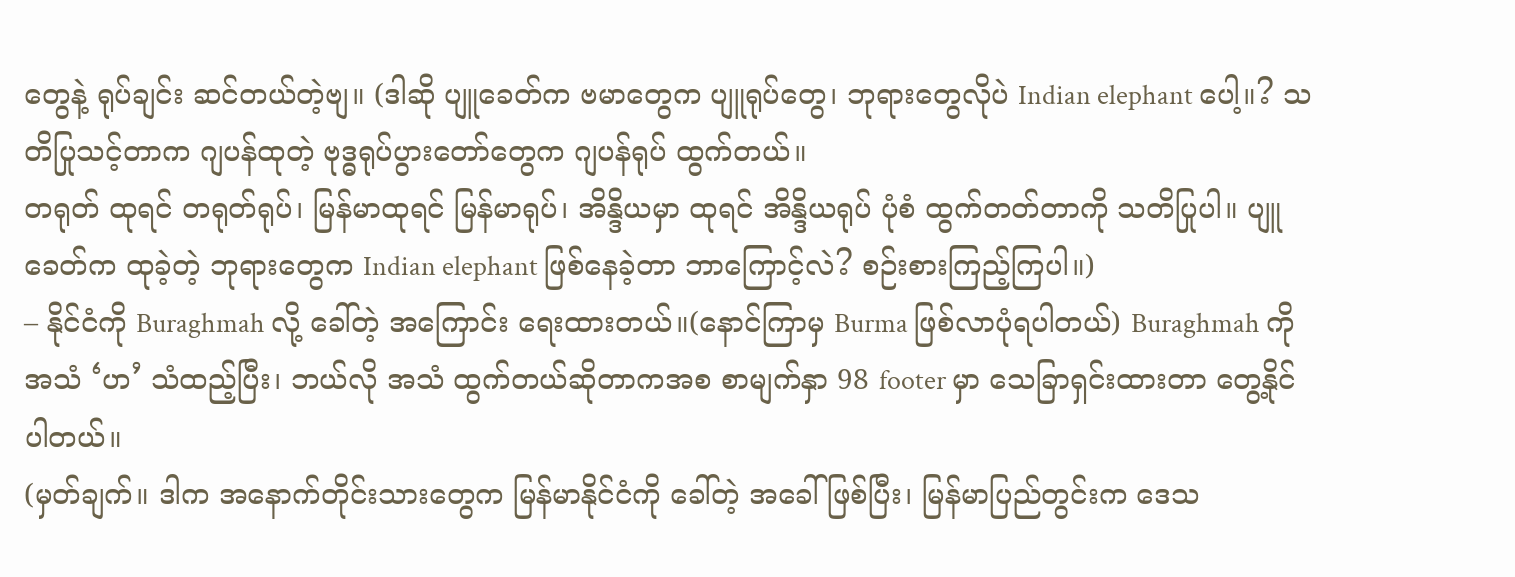တွေနဲ့ ရုပ်ချင်း ဆင်တယ်တဲ့ဗျ။ (ဒါဆို ပျူခေတ်က ဗမာတွေက ပျူရုပ်တွေ၊ ဘုရားတွေလိုပဲ Indian elephant ပေါ့။? သတိပြုသင့်တာက ဂျပန်ထုတဲ့ ဗုဒ္ဓရုပ်ပွားတော်တွေက ဂျပန်ရုပ် ထွက်တယ်။
တရုတ် ထုရင် တရုတ်ရုပ်၊ မြန်မာထုရင် မြန်မာရုပ်၊ အိန္ဒိယမှာ ထုရင် အိန္ဒိယရုပ် ပုံစံ ထွက်တတ်တာကို သတိပြုပါ။ ပျူခေတ်က ထုခဲ့တဲ့ ဘုရားတွေက Indian elephant ဖြစ်နေခဲ့တာ ဘာကြောင့်လဲ? စဉ်းစားကြည့်ကြပါ။)
– နိုင်ငံကို Buraghmah လို့ ခေါ်တဲ့ အကြောင်း ရေးထားတယ်။(နောင်ကြာမှ Burma ဖြစ်လာပုံရပါတယ်) Buraghmah ကို အသံ ‘ဟ’ သံထည့်ပြီး၊ ဘယ်လို အသံ ထွက်တယ်ဆိုတာကအစ စာမျက်နှာ 98 footer မှာ သေခြာရှင်းထားတာ တွေ့နိုင်ပါတယ်။
(မှတ်ချက်။ ဒါက အနောက်တိုင်းသားတွေက မြန်မာနိုင်ငံကို ခေါ်တဲ့ အခေါ်ဖြစ်ပြီး၊ မြန်မာပြည်တွင်းက ဒေသ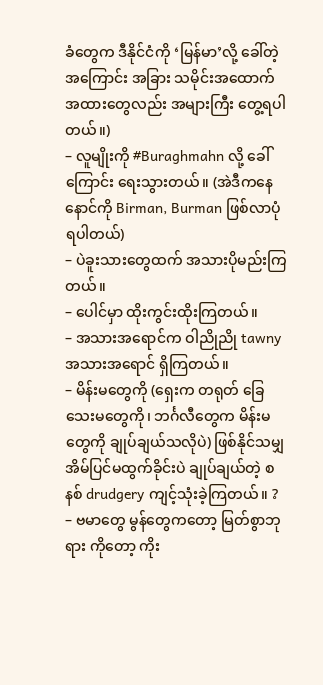ခံတွေက ဒီနိုင်ငံကို ‘မြန်မာ’လို့ ခေါ်တဲ့အကြောင်း အခြား သမိုင်းအထောက် အထားတွေလည်း အများကြီး တွေ့ရပါတယ်။)
– လူမျိုးကို #Buraghmahn လို့ ခေါ်ကြောင်း ရေးသွားတယ်။ (အဲဒီကနေ နောင်ကို Birman, Burman ဖြစ်လာပုံရပါတယ်)
– ပဲခူးသားတွေထက် အသားပိုမည်းကြတယ်။
– ပေါင်မှာ ထိုးကွင်းထိုးကြတယ်။
– အသားအရောင်က ဝါညိုညို tawny အသားအရောင် ရှိကြတယ်။
– မိန်းမတွေကို (ရှေးက တရုတ် ခြေသေးမတွေကို၊ ဘင်္ဂလီတွေက မိန်းမတွေကို ချုပ်ချယ်သလိုပဲ) ဖြစ်နိုင်သမျှ အိမ်ပြင်မထွက်ခိုင်းပဲ ချုပ်ချယ်တဲ့ စနစ် drudgery ကျင့်သုံးခဲ့ကြတယ်။ ?
– ဗမာတွေ မွန်တွေကတော့ မြတ်စွာဘုရား ကိုတော့ ကိုး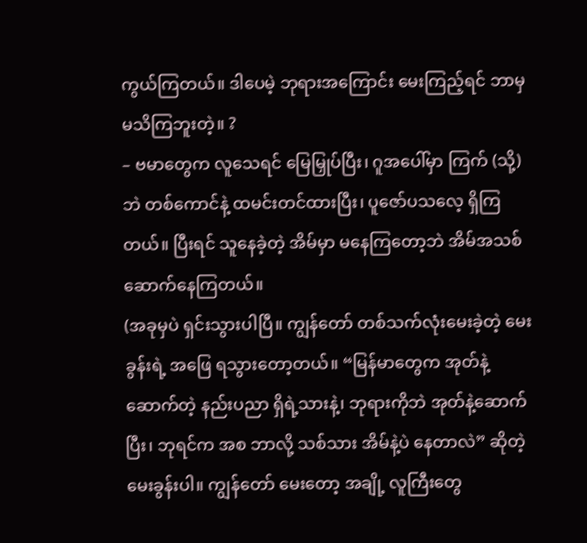ကွယ်ကြတယ်။ ဒါပေမဲ့ ဘုရားအကြောင်း မေးကြည့်ရင် ဘာမှ မသိကြဘူးတဲ့။ ?
– ဗမာတွေက လူသေရင် မြေမြှုပ်ပြီး၊ ဂူအပေါ်မှာ ကြက် (သို့) ဘဲ တစ်ကောင်နဲ့ ထမင်းတင်ထားပြီး၊ ပူဇော်ပသလေ့ ရှိကြတယ်။ ပြီးရင် သူနေခဲ့တဲ့ အိမ်မှာ မနေကြတော့ဘဲ အိမ်အသစ်ဆောက်နေကြတယ်။
(အခုမှပဲ ရှင်းသွားပါပြီ။ ကျွန်တော် တစ်သက်လုံးမေးခဲ့တဲ့ မေးခွန်းရဲ့ အဖြေ ရသွားတော့တယ်။ “မြန်မာတွေက အုတ်နဲ့ဆောက်တဲ့ နည်းပညာ ရှိရဲ့သားနဲ့၊ ဘုရားကိုဘဲ အုတ်နဲ့ဆောက်ပြီး၊ ဘုရင်က အစ ဘာလို့ သစ်သား အိမ်နဲ့ပဲ နေတာလဲ” ဆိုတဲ့ မေးခွန်းပါ။ ကျွန်တော် မေးတော့ အချို့ လူကြီးတွေ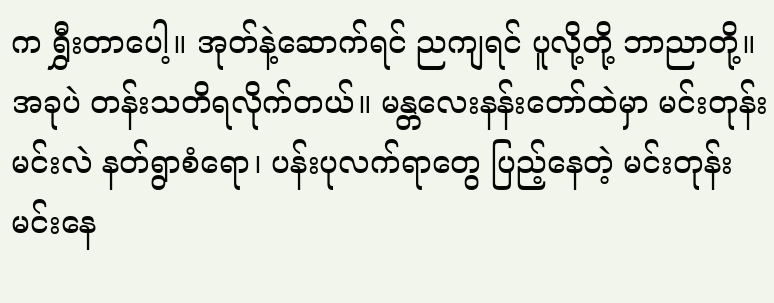က ရွှီးတာပေါ့။ အုတ်နဲ့ဆောက်ရင် ညကျရင် ပူလို့တို့ ဘာညာတို့။
အခုပဲ တန်းသတိရလိုက်တယ်။ မန္တလေးနန်းတော်ထဲမှာ မင်းတုန်းမင်းလဲ နတ်ရွာစံရော၊ ပန်းပုလက်ရာတွေ ပြည့်နေတဲ့ မင်းတုန်းမင်းနေ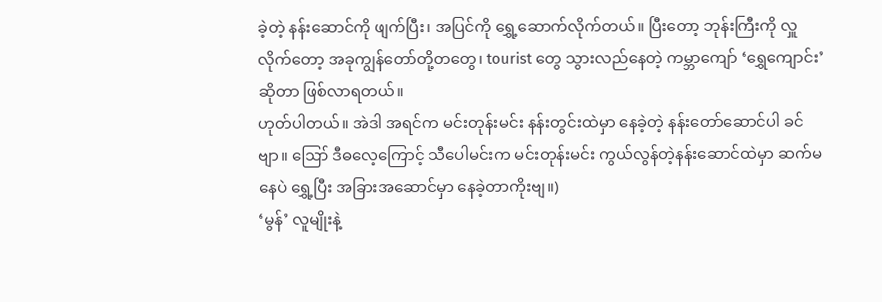ခဲ့တဲ့ နန်းဆောင်ကို ဖျက်ပြီး၊ အပြင်ကို ရွှေ့ဆောက်လိုက်တယ်။ ပြီးတော့ ဘုန်းကြီးကို လှူလိုက်တော့ အခုကျွန်တော်တို့တတွေ၊ tourist တွေ သွားလည်နေတဲ့ ကမ္ဘာကျော် ‘ရွှေကျောင်း’ ဆိုတာ ဖြစ်လာရတယ်။
ဟုတ်ပါတယ်။ အဲဒါ အရင်က မင်းတုန်းမင်း နန်းတွင်းထဲမှာ နေခဲ့တဲ့ နန်းတော်ဆောင်ပါ ခင်ဗျာ။ ဪ ဒီဓလေ့ကြောင့် သီပေါမင်းက မင်းတုန်းမင်း ကွယ်လွန်တဲ့နန်းဆောင်ထဲမှာ ဆက်မနေပဲ ရွှေ့ပြီး အခြားအဆောင်မှာ နေခဲ့တာကိုးဗျ။)
‘မွန်’ လူမျိုးနဲ့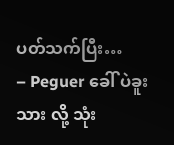ပတ်သက်ပြီး…
– Peguer ခေါ် ပဲခူးသား လို့ သုံး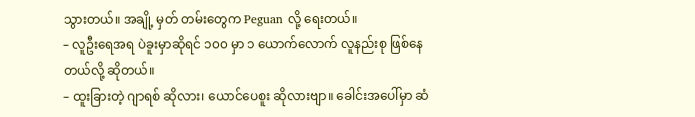သွားတယ်။ အချို့ မှတ် တမ်းတွေက Peguan လို့ ရေးတယ်။
– လူဦးရေအရ ပဲခူးမှာဆိုရင် ၁၀၀ မှာ ၁ ယောက်လောက် လူနည်းစု ဖြစ်နေတယ်လို့ ဆိုတယ်။
– ထူးခြားတဲ့ ဂျာရစ် ဆိုလား၊ ယောင်ပေစူး ဆိုလားဗျာ။ ခေါင်းအပေါ်မှာ ဆံ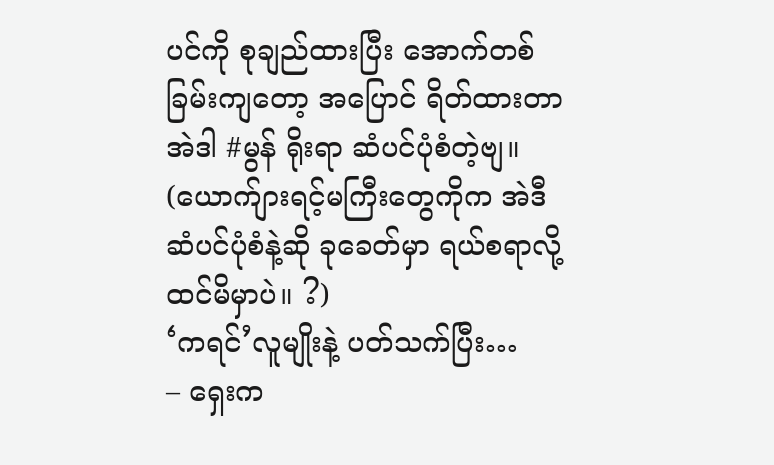ပင်ကို စုချည်ထားပြီး အောက်တစ်ခြမ်းကျတော့ အပြောင် ရိတ်ထားတာ အဲဒါ #မွန် ရိုးရာ ဆံပင်ပုံစံတဲ့ဗျ။ (ယောက်ျားရင့်မကြီးတွေကိုက အဲဒီဆံပင်ပုံစံနဲ့ဆို ခုခေတ်မှာ ရယ်စရာလို့ ထင်မိမှာပဲ။ ?)
‘ကရင်’လူမျိုးနဲ့ ပတ်သက်ပြီး…
– ရှေးက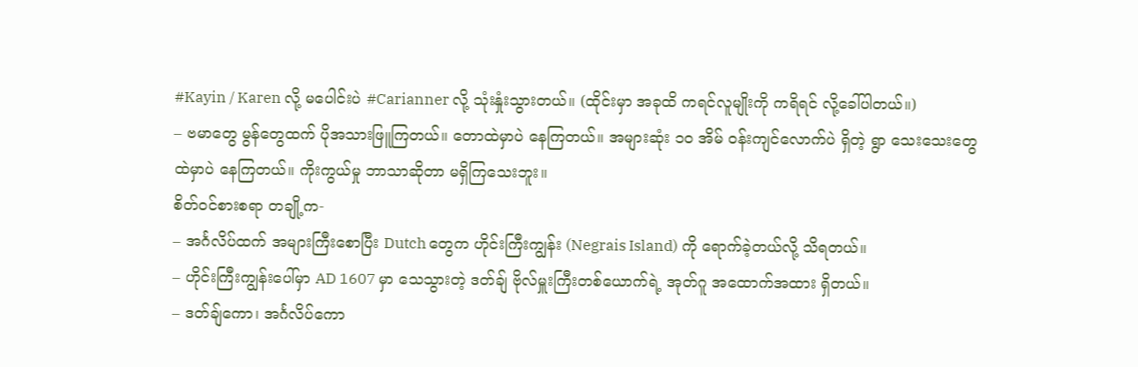#Kayin / Karen လို့ မပေါင်းပဲ #Carianner လို့ သုံးနှုံးသွားတယ်။ (ထိုင်းမှာ အခုထိ ကရင်လူမျိုးကို ကရိရင် လို့ခေါ်ပါတယ်။)
– ဗမာတွေ မွန်တွေထက် ပိုအသားဖြူကြတယ်။ တောထဲမှာပဲ နေကြတယ်။ အများဆုံး ၁၀ အိမ် ဝန်းကျင်လောက်ပဲ ရှိတဲ့ ရွာ သေးသေးတွေထဲမှာပဲ နေကြတယ်။ ကိုးကွယ်မှု ဘာသာဆိုတာ မရှိကြသေးဘူး။
စိတ်ဝင်စားစရာ တချို့က-
– အင်္ဂလိပ်ထက် အများကြီးစောပြီး Dutch တွေက ဟိုင်းကြီးကျွန်း (Negrais Island) ကို ရောက်ခဲ့တယ်လို့ သိရတယ်။
– ဟိုင်းကြီးကျွန်းပေါ်မှာ AD 1607 မှာ သေသွားတဲ့ ဒတ်ချ် ဗိုလ်မှူးကြီးတစ်ယောက်ရဲ့ အုတ်ဂူ အထောက်အထား ရှိတယ်။
– ဒတ်ချ်ကော၊ အင်္ဂလိပ်ကော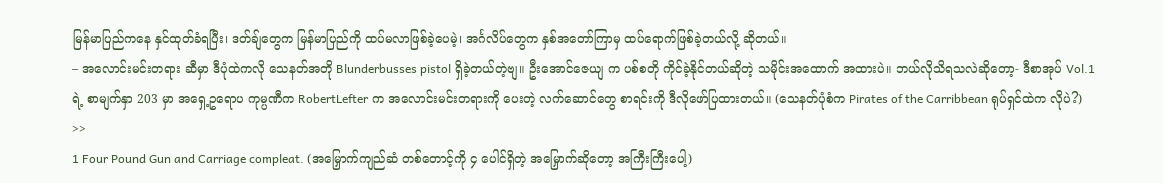မြန်မာပြည်ကနေ နှင်ထုတ်ခံရပြီး၊ ဒတ်ချ်တွေက မြန်မာပြည်ကို ထပ်မလာဖြစ်ခဲ့ပေမဲ့၊ အင်္ဂလိပ်တွေက နှစ်အတော်ကြာမှ ထပ်ရောက်ဖြစ်ခဲ့တယ်လို့ ဆိုတယ်။
– အလောင်းမင်းတရား ဆီမှာ ဒီပုံထဲကလို သေနတ်အတို Blunderbusses pistol ရှိခဲ့တယ်တဲ့ဗျ။ ဦးအောင်ဇေယျ က ပစ်စတို ကိုင်ခဲ့နိုင်တယ်ဆိုတဲ့ သမိုင်းအထောက် အထားပဲ။ ဘယ်လိုသိရသလဲဆိုတော့- ဒီစာအုပ် Vol.1 ရဲ့ စာမျက်နှာ 203 မှာ အရှေ့ဥရောပ ကုမ္ပဏီက RobertLefter က အလောင်းမင်းတရားကို ပေးတဲ့ လက်ဆောင်တွေ စာရင်းကို ဒီလိုဖော်ပြထားတယ်။ (သေနတ်ပုံစံက Pirates of the Carribbean ရုပ်ရှင်ထဲက လိုပဲ?) >>
1 Four Pound Gun and Carriage compleat. (အမြှောက်ကျည်ဆံ တစ်တောင့်ကို ၄ ပေါင်ရှိတဲ့ အမြှောက်ဆိုတော့ အကြီးကြီးပေါ့)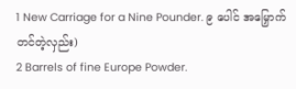1 New Carriage for a Nine Pounder. ၉ ပေါင် အမြှောက် တင်တဲ့လှည်း)
2 Barrels of fine Europe Powder.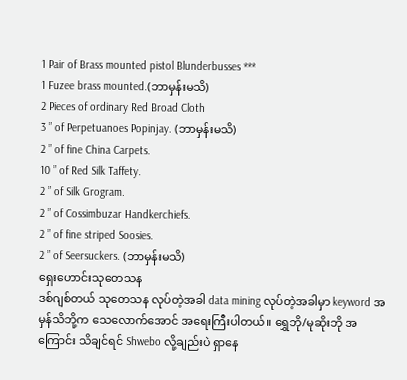1 Pair of Brass mounted pistol Blunderbusses ***
1 Fuzee brass mounted.(ဘာမှန်းမသိ)
2 Pieces of ordinary Red Broad Cloth
3 ” of Perpetuanoes Popinjay. (ဘာမှန်းမသိ)
2 ” of fine China Carpets.
10 ” of Red Silk Taffety.
2 ” of Silk Grogram.
2 ” of Cossimbuzar Handkerchiefs.
2 ” of fine striped Soosies.
2 ” of Seersuckers. (ဘာမှန်းမသိ)
ရှေးဟောင်းသုတေသန
ဒစ်ဂျစ်တယ် သုတေသန လုပ်တဲ့အခါ data mining လုပ်တဲ့အခါမှာ keyword အမှန်သိဘို့က သေလောက်အောင် အရေးကြီးပါတယ်။ ရွှေဘို/မုဆိုးဘို အကြောင်း သိချင်ရင် Shwebo လို့ချည်းပဲ ရှာနေ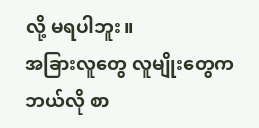လို့ မရပါဘူး။
အခြားလူတွေ လူမျိုးတွေက ဘယ်လို စာ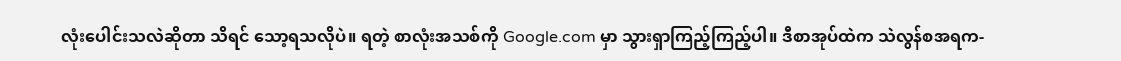လုံးပေါင်းသလဲဆိုတာ သိရင် သော့ရသလိုပဲ။ ရတဲ့ စာလုံးအသစ်ကို Google.com မှာ သွားရှာကြည့်ကြည့်ပါ။ ဒီစာအုပ်ထဲက သဲလွန်စအရက-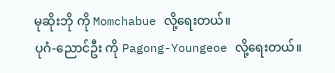မုဆိုးဘို ကို Momchabue လို့ရေးတယ်။
ပုဂံ-ညောင်ဦး ကို Pagong-Youngeoe လို့ရေးတယ်။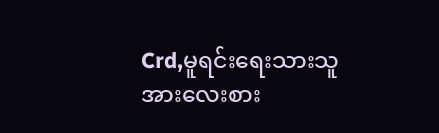Crd,မူရင်းရေးသားသူအားလေးစား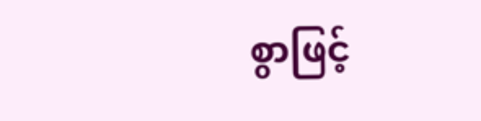စွာဖြင့်